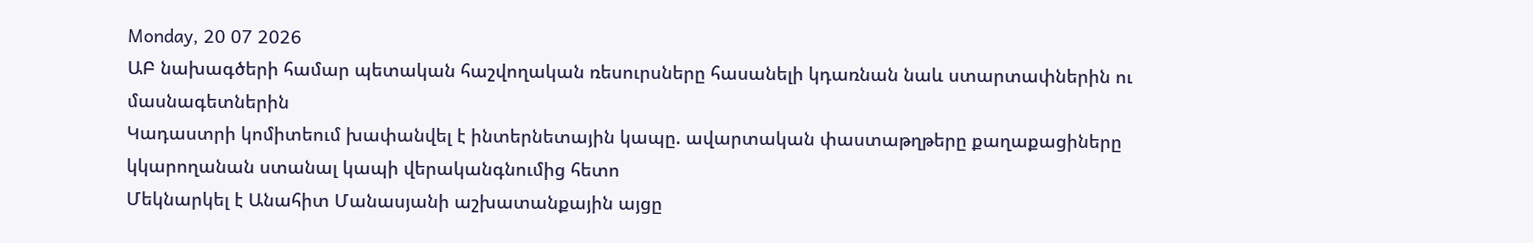Monday, 20 07 2026
ԱԲ նախագծերի համար պետական հաշվողական ռեսուրսները հասանելի կդառնան նաև ստարտափներին ու մասնագետներին
Կադաստրի կոմիտեում խափանվել է ինտերնետային կապը. ավարտական փաստաթղթերը քաղաքացիները կկարողանան ստանալ կապի վերականգնումից հետո
Մեկնարկել է Անահիտ Մանասյանի աշխատանքային այցը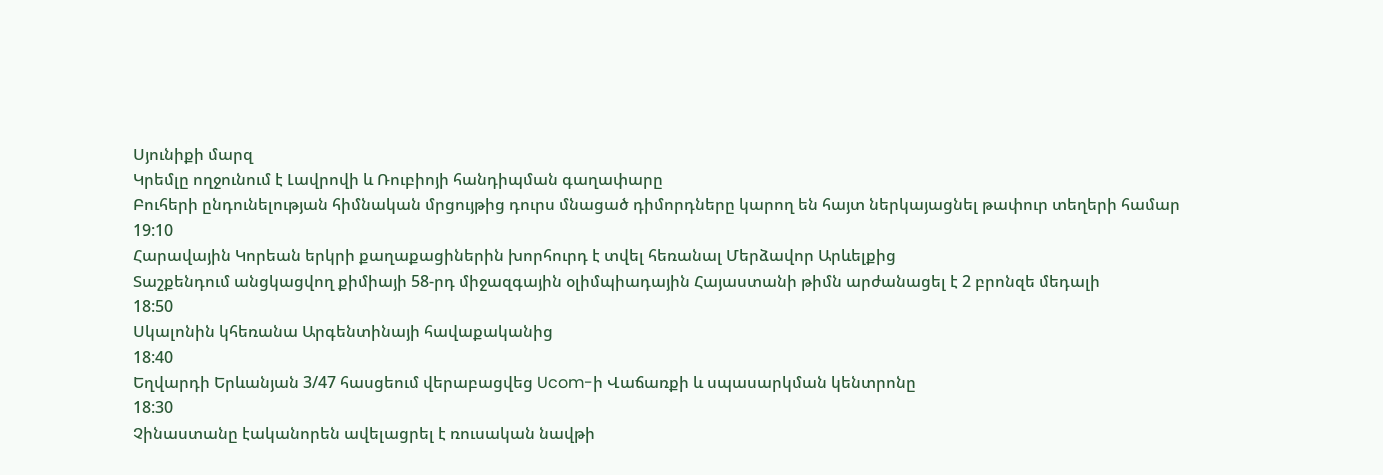Սյունիքի մարզ
Կրեմլը ողջունում է Լավրովի և Ռուբիոյի հանդիպման գաղափարը
Բուհերի ընդունելության հիմնական մրցույթից դուրս մնացած դիմորդները կարող են հայտ ներկայացնել թափուր տեղերի համար
19:10
Հարավային Կորեան երկրի քաղաքացիներին խորհուրդ է տվել հեռանալ Մերձավոր Արևելքից
Տաշքենդում անցկացվող քիմիայի 58-րդ միջազգային օլիմպիադային Հայաստանի թիմն արժանացել է 2 բրոնզե մեդալի
18:50
Սկալոնին կհեռանա Արգենտինայի հավաքականից
18:40
Եղվարդի Երևանյան 3/47 հասցեում վերաբացվեց Ucom-ի Վաճառքի և սպասարկման կենտրոնը
18:30
Չինաստանը էականորեն ավելացրել է ռուսական նավթի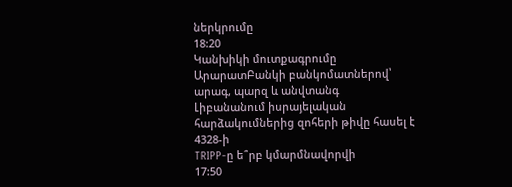ներկրումը
18:20
Կանխիկի մուտքագրումը ԱրարատԲանկի բանկոմատներով՝ արագ, պարզ և անվտանգ
Լիբանանում իսրայելական հարձակումներից զոհերի թիվը հասել է 4328-ի
TRIPP-ը ե՞րբ կմարմնավորվի
17:50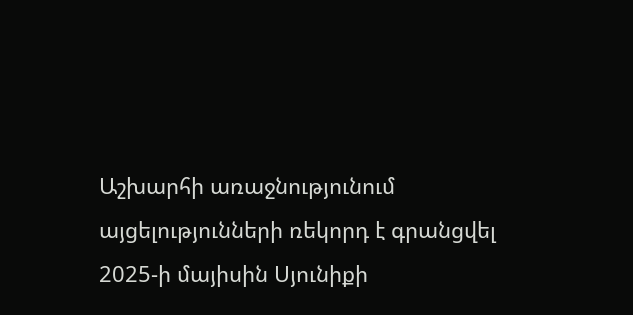Աշխարհի առաջնությունում այցելությունների ռեկորդ է գրանցվել
2025-ի մայիսին Սյունիքի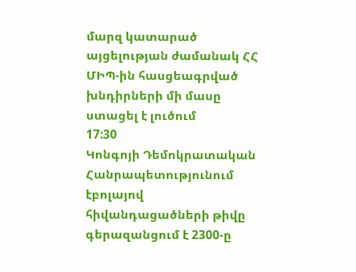մարզ կատարած այցելության ժամանակ ՀՀ ՄԻՊ-ին հասցեագրված խնդիրների մի մասը ստացել է լուծում
17:30
Կոնգոյի Դեմոկրատական Հանրապետությունում էբոլայով հիվանդացածների թիվը գերազանցում է 2300-ը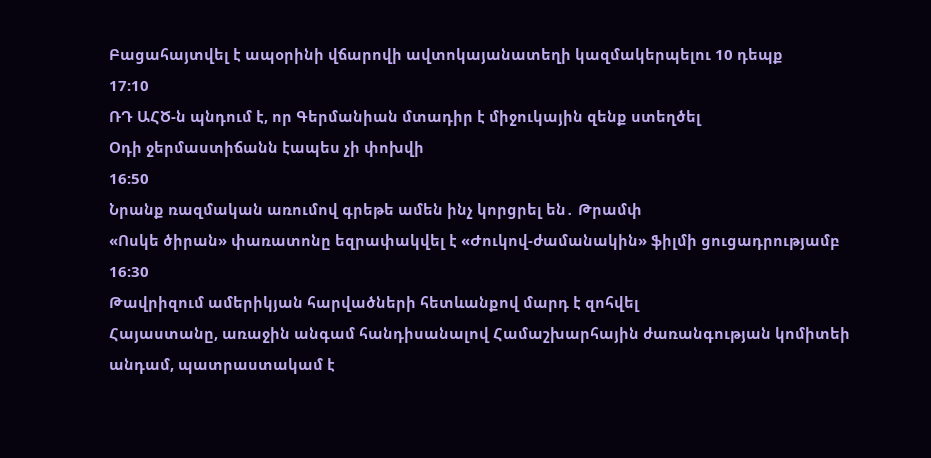Բացահայտվել է ապօրինի վճարովի ավտոկայանատեղի կազմակերպելու 10 դեպք
17:10
ՌԴ ԱՀԾ-ն պնդում է, որ Գերմանիան մտադիր է միջուկային զենք ստեղծել
Օդի ջերմաստիճանն էապես չի փոխվի
16:50
Նրանք ռազմական առումով գրեթե ամեն ինչ կորցրել են․ Թրամփ
«Ոսկե ծիրան» փառատոնը եզրափակվել է «Ժուկով-ժամանակին» ֆիլմի ցուցադրությամբ
16:30
Թավրիզում ամերիկյան հարվածների հետևանքով մարդ է զոհվել
Հայաստանը, առաջին անգամ հանդիսանալով Համաշխարհային ժառանգության կոմիտեի անդամ, պատրաստակամ է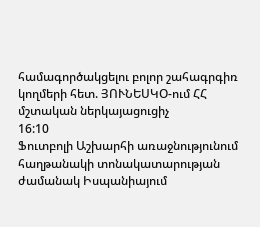համագործակցելու բոլոր շահագրգիռ կողմերի հետ. ՅՈՒՆԵՍԿՕ-ում ՀՀ մշտական ներկայացուցիչ
16:10
Ֆուտբոլի Աշխարհի առաջնությունում հաղթանակի տոնակատարության ժամանակ Իսպանիայում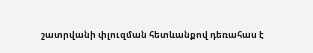շատրվանի փլուզման հետևանքով դեռահաս է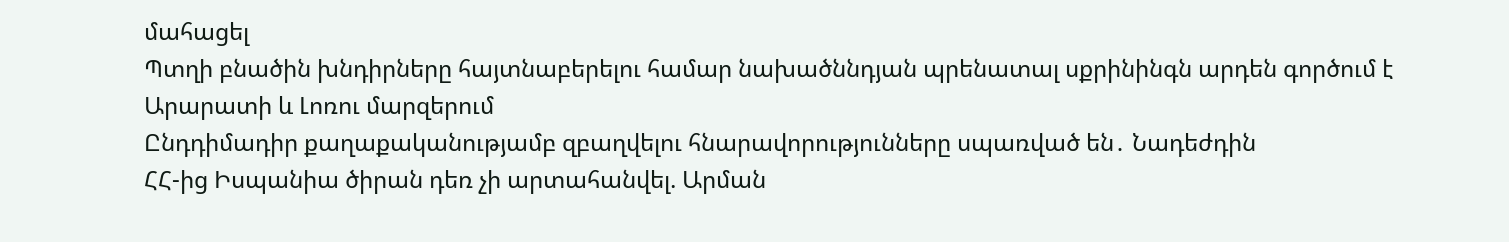մահացել
Պտղի բնածին խնդիրները հայտնաբերելու համար նախածննդյան պրենատալ սքրինինգն արդեն գործում է Արարատի և Լոռու մարզերում
Ընդդիմադիր քաղաքականությամբ զբաղվելու հնարավորությունները սպառված են․ Նադեժդին
ՀՀ-ից Իսպանիա ծիրան դեռ չի արտահանվել. Արման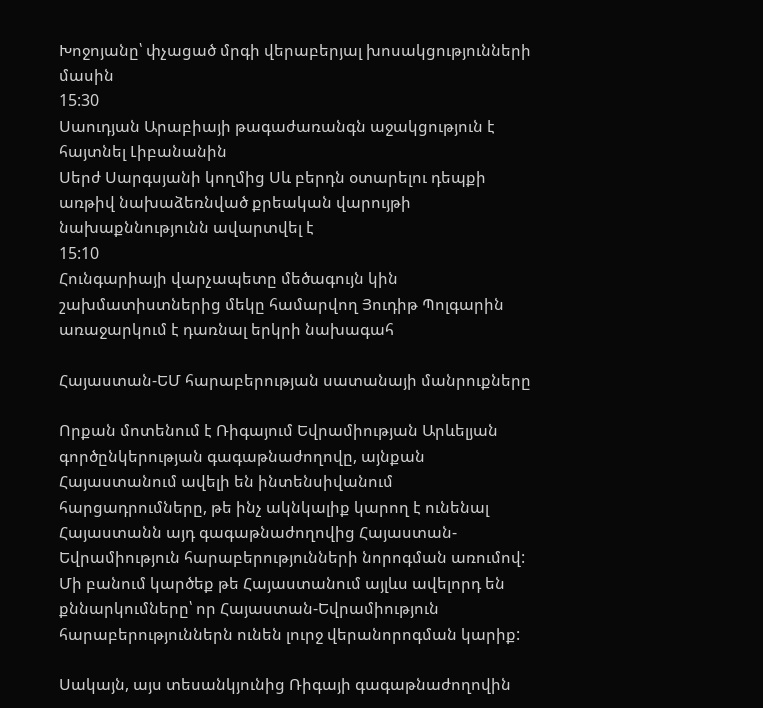Խոջոյանը՝ փչացած մրգի վերաբերյալ խոսակցությունների մասին
15:30
Սաուդյան Արաբիայի թագաժառանգն աջակցություն է հայտնել Լիբանանին
Սերժ Սարգսյանի կողմից Սև բերդն օտարելու դեպքի առթիվ նախաձեռնված քրեական վարույթի նախաքննությունն ավարտվել է
15:10
Հունգարիայի վարչապետը մեծագույն կին շախմատիստներից մեկը համարվող Յուդիթ Պոլգարին առաջարկում է դառնալ երկրի նախագահ

Հայաստան-ԵՄ հարաբերության սատանայի մանրուքները

Որքան մոտենում է Ռիգայում Եվրամիության Արևելյան գործընկերության գագաթնաժողովը, այնքան Հայաստանում ավելի են ինտենսիվանում հարցադրումները, թե ինչ ակնկալիք կարող է ունենալ Հայաստանն այդ գագաթնաժողովից Հայաստան-Եվրամիություն հարաբերությունների նորոգման առումով: Մի բանում կարծեք թե Հայաստանում այլևս ավելորդ են քննարկումները՝ որ Հայաստան-Եվրամիություն հարաբերություններն ունեն լուրջ վերանորոգման կարիք:

Սակայն, այս տեսանկյունից Ռիգայի գագաթնաժողովին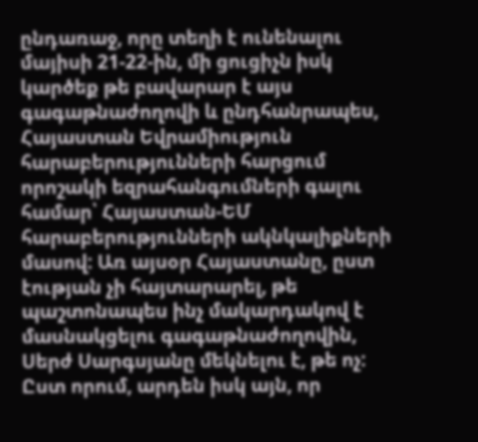ընդառաջ, որը տեղի է ունենալու մայիսի 21-22-ին, մի ցուցիչն իսկ կարծեք թե բավարար է այս գագաթնաժողովի և ընդհանրապես, Հայաստան Եվրամիություն հարաբերությունների հարցում որոշակի եզրահանգումների գալու համար՝ Հայաստան-ԵՄ հարաբերությունների ակնկալիքների մասով: Առ այսօր Հայաստանը, ըստ էության չի հայտարարել, թե պաշտոնապես ինչ մակարդակով է մասնակցելու գագաթնաժողովին, Սերժ Սարգսյանը մեկնելու է, թե ոչ: Ըստ որում, արդեն իսկ այն, որ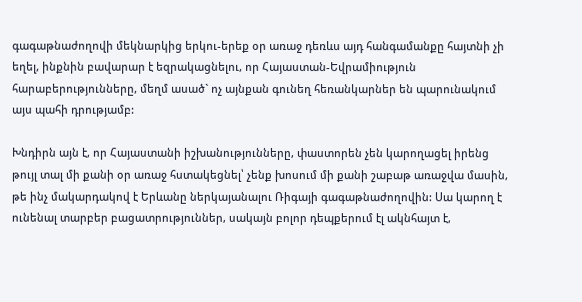գագաթնաժողովի մեկնարկից երկու-երեք օր առաջ դեռևս այդ հանգամանքը հայտնի չի եղել, ինքնին բավարար է եզրակացնելու, որ Հայաստան-Եվրամիություն հարաբերությունները, մեղմ ասած` ոչ այնքան գունեղ հեռանկարներ են պարունակում այս պահի դրությամբ:

Խնդիրն այն է, որ Հայաստանի իշխանությունները, փաստորեն չեն կարողացել իրենց թույլ տալ մի քանի օր առաջ հստակեցնել՝ չենք խոսում մի քանի շաբաթ առաջվա մասին, թե ինչ մակարդակով է Երևանը ներկայանալու Ռիգայի գագաթնաժողովին: Սա կարող է ունենալ տարբեր բացատրություններ, սակայն բոլոր դեպքերում էլ ակնհայտ է,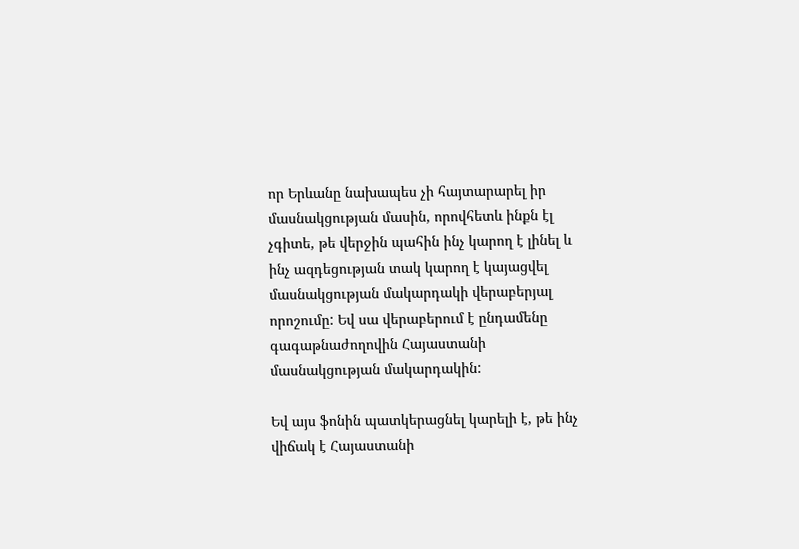որ Երևանը նախապես չի հայտարարել իր մասնակցության մասին, որովհետև ինքն էլ չգիտե, թե վերջին պահին ինչ կարող է լինել և ինչ ազդեցության տակ կարող է կայացվել մասնակցության մակարդակի վերաբերյալ որոշումը: Եվ սա վերաբերում է ընդամենը գագաթնաժողովին Հայաստանի մասնակցության մակարդակին:

Եվ այս ֆոնին պատկերացնել կարելի է, թե ինչ վիճակ է Հայաստանի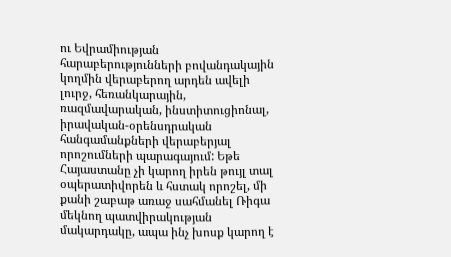ու Եվրամիության հարաբերությունների բովանդակային կողմին վերաբերող արդեն ավելի լուրջ, հեռանկարային, ռազմավարական, ինստիտուցիոնալ, իրավական-օրենսդրական հանգամանքների վերաբերյալ որոշումների պարագայում: Եթե Հայաստանը չի կարող իրեն թույլ տալ օպերատիվորեն և հստակ որոշել, մի քանի շաբաթ առաջ սահմանել Ռիգա մեկնող պատվիրակության մակարդակը, ապա ինչ խոսք կարող է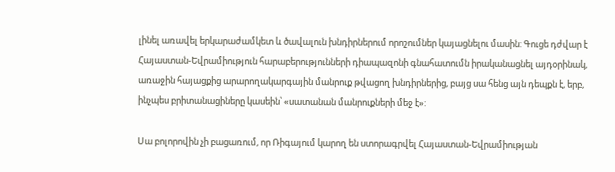լինել առավել երկարաժամկետ և ծավալուն խնդիրներում որոշումներ կայացնելու մասին: Գուցե դժվար է Հայաստան-Եվրամիություն հարաբերությունների դիապազոնի գնահատումն իրականացնել այդօրինակ, առաջին հայացքից արարողակարգային մանրուք թվացող խնդիրներից, բայց սա հենց այն դեպքն է, երբ, ինչպես բրիտանացիները կասեին՝ «սատանան մանրուքների մեջ է»:

Սա բոլորովին չի բացառում, որ Ռիգայում կարող են ստորագրվել Հայաստան-Եվրամիության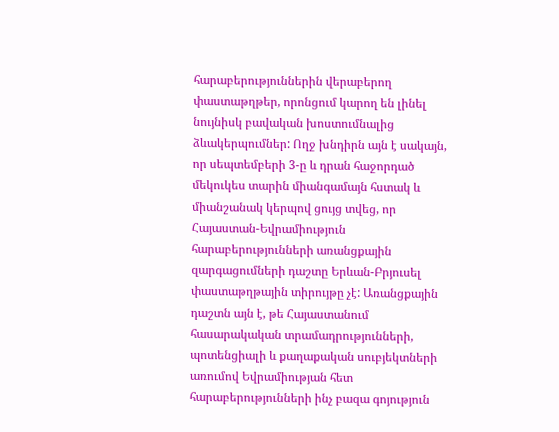հարաբերություններին վերաբերող փաստաթղթեր, որոնցում կարող են լինել նույնիսկ բավական խոստումնալից ձևակերպումներ: Ողջ խնդիրն այն է սակայն, որ սեպտեմբերի 3-ը և դրան հաջորդած մեկուկես տարին միանգամայն հստակ և միանշանակ կերպով ցույց տվեց, որ Հայաստան-Եվրամիություն հարաբերությունների առանցքային զարգացումների դաշտը Երևան-Բրյուսել փաստաթղթային տիրույթը չէ: Առանցքային դաշտն այն է, թե Հայաստանում հասարակական տրամադրությունների, պոտենցիալի և քաղաքական սուբյեկտների առումով Եվրամիության հետ հարաբերությունների ինչ բազա գոյություն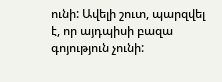ունի: Ավելի շուտ, պարզվել է, որ այդպիսի բազա գոյություն չունի: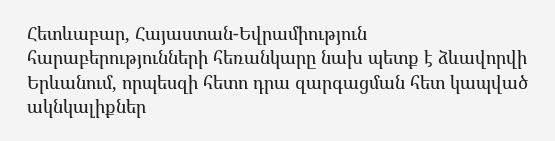Հետևաբար, Հայաստան-Եվրամիություն հարաբերությունների հեռանկարը նախ պետք է ձևավորվի Երևանում, որպեսզի հետո դրա զարգացման հետ կապված ակնկալիքներ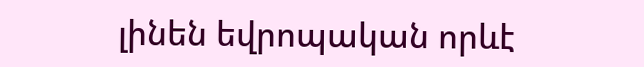լինեն եվրոպական որևէ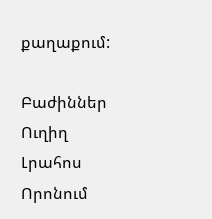քաղաքում:

Բաժիններ
Ուղիղ
Լրահոս
Որոնում